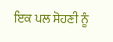ਇਕ ਪਲ ਸੋਹਣੀ ਨੂੰ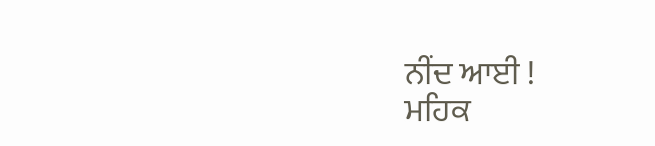ਨੀਂਦ ਆਈ !
ਮਹਿਕ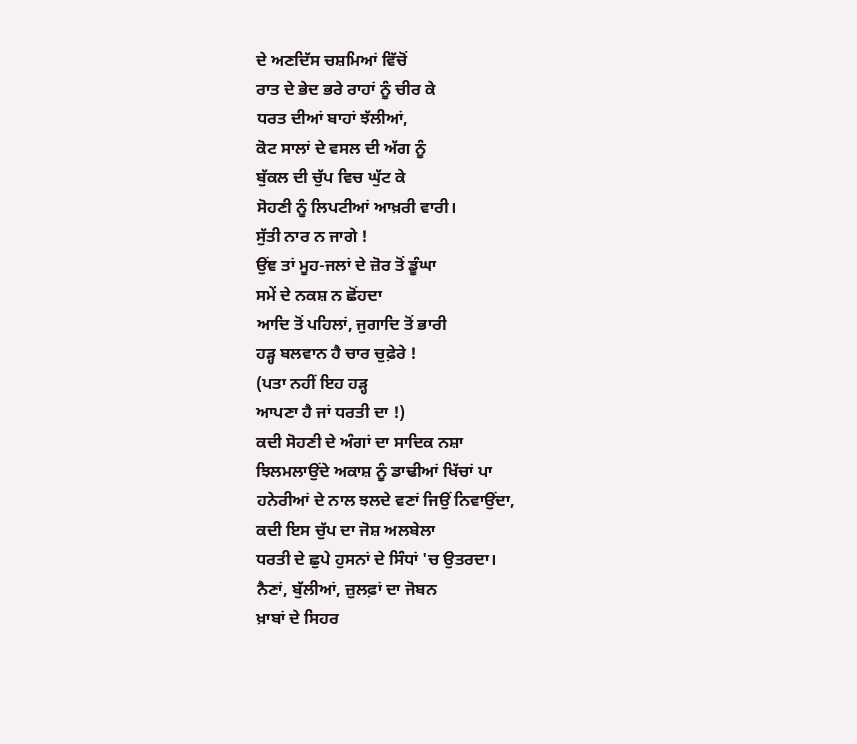ਦੇ ਅਣਦਿੱਸ ਚਸ਼ਮਿਆਂ ਵਿੱਚੋਂ
ਰਾਤ ਦੇ ਭੇਦ ਭਰੇ ਰਾਹਾਂ ਨੂੰ ਚੀਰ ਕੇ
ਧਰਤ ਦੀਆਂ ਬਾਹਾਂ ਝੱਲੀਆਂ,
ਕੋਟ ਸਾਲਾਂ ਦੇ ਵਸਲ ਦੀ ਅੱਗ ਨੂੰ
ਬੁੱਕਲ ਦੀ ਚੁੱਪ ਵਿਚ ਘੁੱਟ ਕੇ
ਸੋਹਣੀ ਨੂੰ ਲਿਪਟੀਆਂ ਆਖ਼ਰੀ ਵਾਰੀ।
ਸੁੱਤੀ ਨਾਰ ਨ ਜਾਗੇ !
ਉਂਞ ਤਾਂ ਮੂਹ-ਜਲਾਂ ਦੇ ਜ਼ੋਰ ਤੋਂ ਡੂੰਘਾ
ਸਮੇਂ ਦੇ ਨਕਸ਼ ਨ ਛੋਂਹਦਾ
ਆਦਿ ਤੋਂ ਪਹਿਲਾਂ, ਜੁਗਾਦਿ ਤੋਂ ਭਾਰੀ
ਹੜ੍ਹ ਬਲਵਾਨ ਹੈ ਚਾਰ ਚੁਫ਼ੇਰੇ !
(ਪਤਾ ਨਹੀਂ ਇਹ ਹੜ੍ਹ
ਆਪਣਾ ਹੈ ਜਾਂ ਧਰਤੀ ਦਾ !)
ਕਦੀ ਸੋਹਣੀ ਦੇ ਅੰਗਾਂ ਦਾ ਸਾਦਿਕ ਨਸ਼ਾ
ਝਿਲਮਲਾਉਂਦੇ ਅਕਾਸ਼ ਨੂੰ ਡਾਢੀਆਂ ਖਿੱਚਾਂ ਪਾ
ਹਨੇਰੀਆਂ ਦੇ ਨਾਲ ਝਲਦੇ ਵਣਾਂ ਜਿਉਂ ਨਿਵਾਉਂਦਾ,
ਕਦੀ ਇਸ ਚੁੱਪ ਦਾ ਜੋਸ਼ ਅਲਬੇਲਾ
ਧਰਤੀ ਦੇ ਛੁਪੇ ਹੁਸਨਾਂ ਦੇ ਸਿੰਧਾਂ 'ਚ ਉਤਰਦਾ।
ਨੈਣਾਂ, ਬੁੱਲੀਆਂ, ਜ਼ੁਲਫ਼ਾਂ ਦਾ ਜੋਬਨ
ਖ਼ਾਬਾਂ ਦੇ ਸਿਹਰ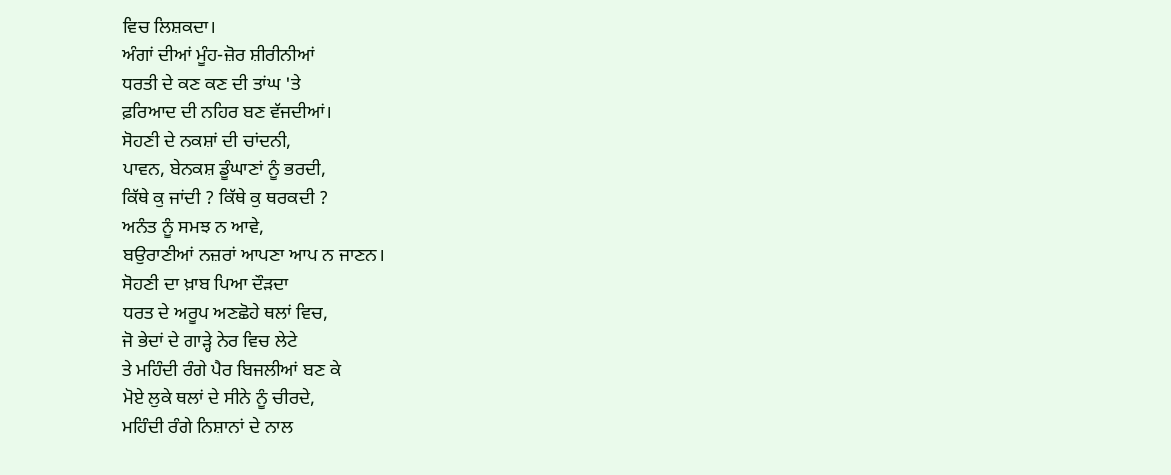ਵਿਚ ਲਿਸ਼ਕਦਾ।
ਅੰਗਾਂ ਦੀਆਂ ਮੂੰਹ-ਜ਼ੋਰ ਸ਼ੀਰੀਨੀਆਂ
ਧਰਤੀ ਦੇ ਕਣ ਕਣ ਦੀ ਤਾਂਘ 'ਤੇ
ਫ਼ਰਿਆਦ ਦੀ ਨਹਿਰ ਬਣ ਵੱਜਦੀਆਂ।
ਸੋਹਣੀ ਦੇ ਨਕਸ਼ਾਂ ਦੀ ਚਾਂਦਨੀ,
ਪਾਵਨ, ਬੇਨਕਸ਼ ਡੂੰਘਾਣਾਂ ਨੂੰ ਭਰਦੀ,
ਕਿੱਥੇ ਕੁ ਜਾਂਦੀ ? ਕਿੱਥੇ ਕੁ ਥਰਕਦੀ ?
ਅਨੰਤ ਨੂੰ ਸਮਝ ਨ ਆਵੇ,
ਬਉਰਾਣੀਆਂ ਨਜ਼ਰਾਂ ਆਪਣਾ ਆਪ ਨ ਜਾਣਨ।
ਸੋਹਣੀ ਦਾ ਖ਼ਾਬ ਪਿਆ ਦੌੜਦਾ
ਧਰਤ ਦੇ ਅਰੂਪ ਅਣਛੋਹੇ ਥਲਾਂ ਵਿਚ,
ਜੋ ਭੇਦਾਂ ਦੇ ਗਾੜ੍ਹੇ ਨੇਰ ਵਿਚ ਲੇਟੇ
ਤੇ ਮਹਿੰਦੀ ਰੰਗੇ ਪੈਰ ਬਿਜਲੀਆਂ ਬਣ ਕੇ
ਮੋਏ ਲੁਕੇ ਥਲਾਂ ਦੇ ਸੀਨੇ ਨੂੰ ਚੀਰਦੇ,
ਮਹਿੰਦੀ ਰੰਗੇ ਨਿਸ਼ਾਨਾਂ ਦੇ ਨਾਲ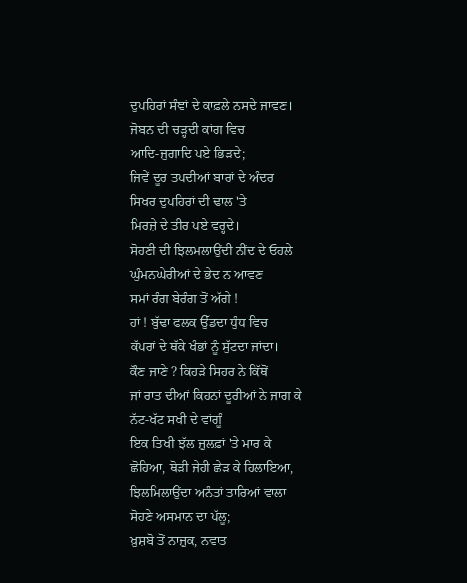ਦੁਪਹਿਰਾਂ ਸੰਞਾਂ ਦੇ ਕਾਫ਼ਲੇ ਨਸਦੇ ਜਾਵਣ।
ਜੋਬਨ ਦੀ ਚੜ੍ਹਦੀ ਕਾਂਗ ਵਿਚ
ਆਦਿ-ਜੁਗਾਦਿ ਪਏ ਭਿੜਦੇ;
ਜਿਵੇਂ ਦੂਰ ਤਪਦੀਆਂ ਬਾਰਾਂ ਦੇ ਅੰਦਰ
ਸਿਖਰ ਦੁਪਹਿਰਾਂ ਦੀ ਢਾਲ 'ਤੇ
ਮਿਰਜ਼ੇ ਦੇ ਤੀਰ ਪਏ ਵਰ੍ਹਦੇ।
ਸੋਹਣੀ ਦੀ ਝਿਲਮਲਾਉਂਦੀ ਨੀਂਦ ਦੇ ਓਹਲੇ
ਘੁੰਮਨਘੇਰੀਆਂ ਦੇ ਭੇਦ ਨ ਆਵਣ
ਸਮਾਂ ਰੰਗ ਬੇਰੰਗ ਤੋਂ ਅੱਗੇ !
ਹਾਂ ! ਬੁੱਢਾ ਫਲਕ ਉੱਡਦਾ ਧੁੰਧ ਵਿਚ
ਕੱਪਰਾਂ ਦੇ ਥੱਕੇ ਖੰਭਾਂ ਨੂੰ ਸੁੱਟਦਾ ਜਾਂਦਾ।
ਕੌਣ ਜਾਣੇ ? ਕਿਹੜੇ ਸਿਹਰ ਨੇ ਕਿੱਥੋਂ
ਜਾਂ ਰਾਤ ਦੀਆਂ ਕਿਹਨਾਂ ਦੂਰੀਆਂ ਨੇ ਜਾਗ ਕੇ
ਨੱਟ-ਖੱਟ ਸਖੀ ਦੇ ਵਾਂਗੂੰ
ਇਕ ਤਿਖੀ ਝੱਲ ਜ਼ੁਲਫ਼ਾਂ 'ਤੇ ਮਾਰ ਕੇ
ਛੋਹਿਆ, ਥੋੜੀ ਜੇਹੀ ਛੇੜ ਕੇ ਹਿਲਾਇਆ,
ਝਿਲਮਿਲਾਉਂਦਾ ਅਨੰਤਾਂ ਤਾਰਿਆਂ ਵਾਲਾ
ਸੋਹਣੇ ਅਸਮਾਨ ਦਾ ਪੱਲੂ;
ਖ਼ੁਸ਼ਬੋ ਤੋਂ ਨਾਜ਼ੁਕ, ਨਵਾਤ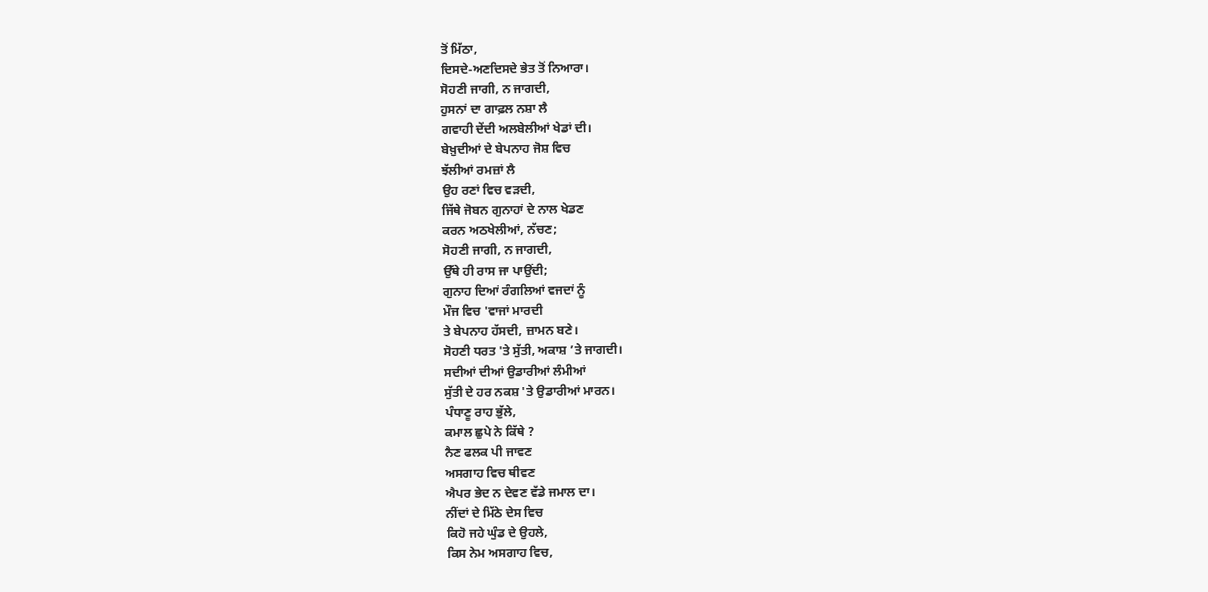ਤੋਂ ਮਿੱਠਾ,
ਦਿਸਦੇ-ਅਣਦਿਸਦੇ ਭੇਤ ਤੋਂ ਨਿਆਰਾ।
ਸੋਹਣੀ ਜਾਗੀ, ਨ ਜਾਗਦੀ,
ਹੁਸਨਾਂ ਦਾ ਗਾਫ਼ਲ ਨਸ਼ਾ ਲੈ
ਗਵਾਹੀ ਦੇਂਦੀ ਅਲਬੇਲੀਆਂ ਖੇਡਾਂ ਦੀ।
ਬੇਖ਼ੁਦੀਆਂ ਦੇ ਬੇਪਨਾਹ ਜੋਸ਼ ਵਿਚ
ਝੱਲੀਆਂ ਰਮਜ਼ਾਂ ਲੈ
ਉਹ ਰਣਾਂ ਵਿਚ ਵੜਦੀ,
ਜਿੱਥੇ ਜੋਬਨ ਗੁਨਾਹਾਂ ਦੇ ਨਾਲ ਖੇਡਣ
ਕਰਨ ਅਠਖੇਲੀਆਂ, ਨੱਚਣ;
ਸੋਹਣੀ ਜਾਗੀ, ਨ ਜਾਗਦੀ,
ਉੱਥੇ ਹੀ ਰਾਸ ਜਾ ਪਾਉਂਦੀ;
ਗੁਨਾਹ ਦਿਆਂ ਰੰਗਲਿਆਂ ਵਜਦਾਂ ਨੂੰ
ਮੌਜ ਵਿਚ 'ਵਾਜਾਂ ਮਾਰਦੀ
ਤੇ ਬੇਪਨਾਹ ਹੱਸਦੀ, ਜ਼ਾਮਨ ਬਣੇ।
ਸੋਹਣੀ ਧਰਤ 'ਤੇ ਸੁੱਤੀ, ਅਕਾਸ਼ ’ਤੇ ਜਾਗਦੀ।
ਸਦੀਆਂ ਦੀਆਂ ਉਡਾਰੀਆਂ ਲੰਮੀਆਂ
ਸੁੱਤੀ ਦੇ ਹਰ ਨਕਸ਼ 'ਤੇ ਉਡਾਰੀਆਂ ਮਾਰਨ।
ਪੰਧਾਣੂ ਰਾਹ ਭੁੱਲੇ,
ਕਮਾਲ ਛੁਪੇ ਨੇ ਕਿੱਥੇ ?
ਨੈਣ ਫਲਕ ਪੀ ਜਾਵਣ
ਅਸਗਾਹ ਵਿਚ ਥੀਵਣ
ਐਪਰ ਭੇਦ ਨ ਦੇਵਣ ਵੱਡੇ ਜਮਾਲ ਦਾ।
ਨੀਂਦਾਂ ਦੇ ਮਿੱਠੇ ਦੇਸ ਵਿਚ
ਕਿਹੋ ਜਹੇ ਘੁੰਡ ਦੇ ਉਹਲੇ,
ਕਿਸ ਨੇਮ ਅਸਗਾਹ ਵਿਚ,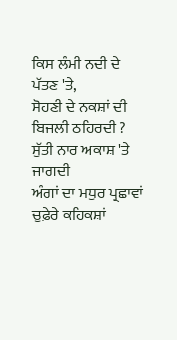ਕਿਸ ਲੰਮੀ ਨਦੀ ਦੇ ਪੱਤਣ 'ਤੇ,
ਸੋਹਣੀ ਦੇ ਨਕਸ਼ਾਂ ਦੀ ਬਿਜਲੀ ਠਹਿਰਦੀ ?
ਸੁੱਤੀ ਨਾਰ ਅਕਾਸ਼ 'ਤੇ ਜਾਗਦੀ
ਅੰਗਾਂ ਦਾ ਮਧੁਰ ਪ੍ਰਛਾਵਾਂ
ਚੁਫ਼ੇਰੇ ਕਹਿਕਸ਼ਾਂ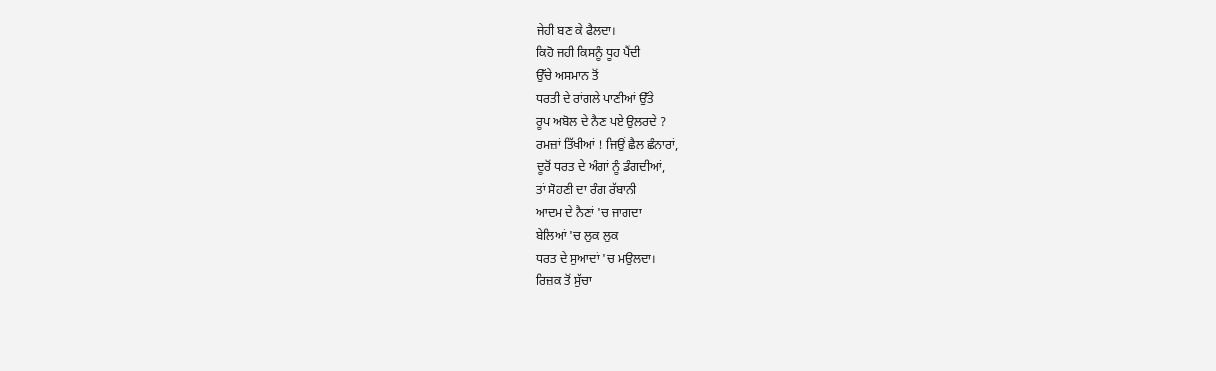ਜੇਹੀ ਬਣ ਕੇ ਫੈਲਦਾ।
ਕਿਹੋ ਜਹੀ ਕਿਸਨੂੰ ਧੂਹ ਪੈਂਦੀ
ਉੱਚੇ ਅਸਮਾਨ ਤੋਂ
ਧਰਤੀ ਦੇ ਰਾਂਗਲੇ ਪਾਣੀਆਂ ਉੱਤੇ
ਰੂਪ ਅਬੋਲ ਦੇ ਨੈਣ ਪਏ ਉਲਰਦੇ ?
ਰਮਜ਼ਾਂ ਤਿੱਖੀਆਂ ! ਜਿਉਂ ਛੈਲ ਛੰਨਾਰਾਂ,
ਦੂਰੋਂ ਧਰਤ ਦੇ ਅੰਗਾਂ ਨੂੰ ਡੰਗਦੀਆਂ,
ਤਾਂ ਸੋਹਣੀ ਦਾ ਰੰਗ ਰੱਬਾਨੀ
ਆਦਮ ਦੇ ਨੈਣਾਂ 'ਚ ਜਾਗਦਾ
ਬੇਲਿਆਂ 'ਚ ਲੁਕ ਲੁਕ
ਧਰਤ ਦੇ ਸੁਆਦਾਂ 'ਚ ਮਉਲਦਾ।
ਰਿਜ਼ਕ ਤੋਂ ਸੁੱਚਾ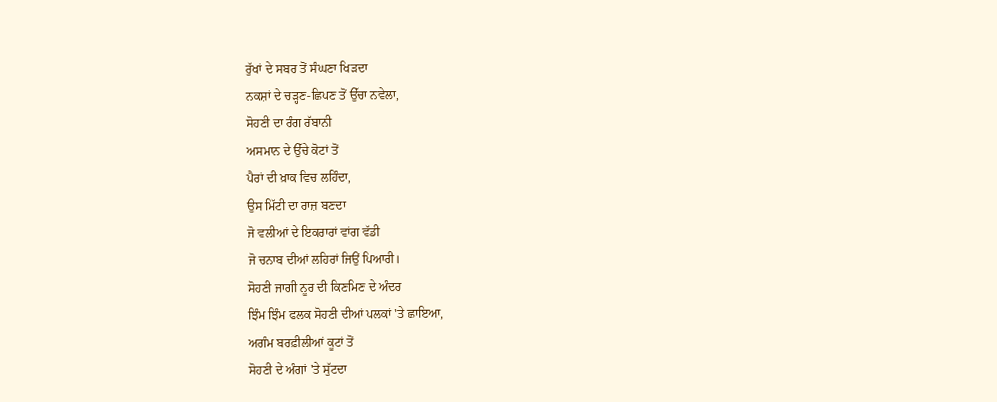ਰੁੱਖਾਂ ਦੇ ਸਬਰ ਤੋਂ ਸੰਘਣਾ ਖਿੜਦਾ
ਨਕਸ਼ਾਂ ਦੇ ਚੜ੍ਹਣ-ਛਿਪਣ ਤੋਂ ਉੱਚਾ ਨਵੇਲਾ,
ਸੋਹਣੀ ਦਾ ਰੰਗ ਰੱਬਾਨੀ
ਅਸਮਾਨ ਦੇ ਉੱਚੇ ਕੋਟਾਂ ਤੋਂ
ਪੈਰਾਂ ਦੀ ਖ਼ਾਕ ਵਿਚ ਲਹਿੰਦਾ,
ਉਸ ਮਿੱਟੀ ਦਾ ਰਾਜ਼ ਬਣਦਾ
ਜੋ ਵਲੀਆਂ ਦੇ ਇਕਰਾਰਾਂ ਵਾਂਗ ਵੱਡੀ
ਜੋ ਚਨਾਬ ਦੀਆਂ ਲਹਿਰਾਂ ਜਿਉਂ ਪਿਆਰੀ।
ਸੋਹਣੀ ਜਾਗੀ ਨੂਰ ਦੀ ਕਿਣਮਿਣ ਦੇ ਅੰਦਰ
ਝਿੰਮ ਝਿੰਮ ਫਲਕ ਸੋਹਣੀ ਦੀਆਂ ਪਲਕਾਂ 'ਤੇ ਛਾਇਆ,
ਅਗੰਮ ਬਰਫ਼ੀਲੀਆਂ ਕੂਟਾਂ ਤੋਂ
ਸੋਹਣੀ ਦੇ ਅੰਗਾਂ 'ਤੇ ਸੁੱਟਦਾ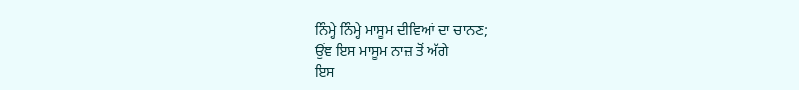ਨਿੰਮ੍ਹੇ ਨਿੰਮ੍ਹੇ ਮਾਸੂਮ ਦੀਵਿਆਂ ਦਾ ਚਾਨਣ;
ਉਂਞ ਇਸ ਮਾਸੂਮ ਨਾਜ਼ ਤੋਂ ਅੱਗੇ
ਇਸ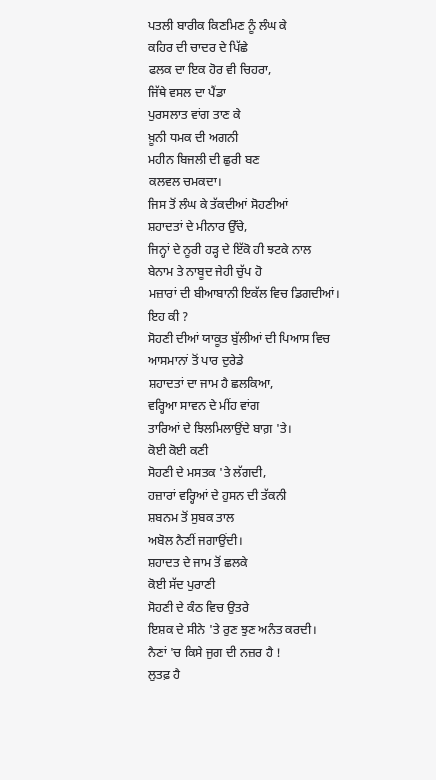ਪਤਲੀ ਬਾਰੀਕ ਕਿਣਮਿਣ ਨੂੰ ਲੰਘ ਕੇ
ਕਹਿਰ ਦੀ ਚਾਦਰ ਦੇ ਪਿੱਛੇ
ਫਲਕ ਦਾ ਇਕ ਹੋਰ ਵੀ ਚਿਹਰਾ,
ਜਿੱਥੇ ਵਸਲ ਦਾ ਪੈਂਡਾ
ਪੁਰਸਲਾਤ ਵਾਂਗ ਤਾਣ ਕੇ
ਖ਼ੂਨੀ ਧਮਕ ਦੀ ਅਗਨੀ
ਮਹੀਨ ਬਿਜਲੀ ਦੀ ਛੁਰੀ ਬਣ
ਕਲਵਲ ਚਮਕਦਾ।
ਜਿਸ ਤੋਂ ਲੰਘ ਕੇ ਤੱਕਦੀਆਂ ਸੋਹਣੀਆਂ
ਸ਼ਹਾਦਤਾਂ ਦੇ ਮੀਨਾਰ ਉੱਚੇ,
ਜਿਨ੍ਹਾਂ ਦੇ ਨੂਰੀ ਹੜ੍ਹ ਦੇ ਇੱਕੋ ਹੀ ਝਟਕੇ ਨਾਲ
ਬੇਨਾਮ ਤੇ ਨਾਬੂਦ ਜੇਹੀ ਚੁੱਪ ਹੋ
ਮਜ਼ਾਰਾਂ ਦੀ ਬੀਆਬਾਨੀ ਇਕੱਲ ਵਿਚ ਡਿਗਦੀਆਂ।
ਇਹ ਕੀ ?
ਸੋਹਣੀ ਦੀਆਂ ਯਾਕੂਤ ਬੁੱਲੀਆਂ ਦੀ ਪਿਆਸ ਵਿਚ
ਆਸਮਾਨਾਂ ਤੋਂ ਪਾਰ ਦੁਰੇਡੇ
ਸ਼ਹਾਦਤਾਂ ਦਾ ਜਾਮ ਹੈ ਛਲਕਿਆ,
ਵਰ੍ਹਿਆ ਸਾਵਨ ਦੇ ਮੀਂਹ ਵਾਂਗ
ਤਾਰਿਆਂ ਦੇ ਝਿਲਮਿਲਾਉਂਦੇ ਬਾਗ਼ 'ਤੇ।
ਕੋਈ ਕੋਈ ਕਣੀ
ਸੋਹਣੀ ਦੇ ਮਸਤਕ 'ਤੇ ਲੱਗਦੀ,
ਹਜ਼ਾਰਾਂ ਵਰ੍ਹਿਆਂ ਦੇ ਹੁਸਨ ਦੀ ਤੱਕਨੀ
ਸ਼ਬਨਮ ਤੋਂ ਸੁਬਕ ਤਾਲ
ਅਬੋਲ ਨੈਣੀਂ ਜਗਾਉਂਦੀ।
ਸ਼ਹਾਦਤ ਦੇ ਜਾਮ ਤੋਂ ਛਲਕੇ
ਕੋਈ ਸੱਦ ਪੁਰਾਣੀ
ਸੋਹਣੀ ਦੇ ਕੰਠ ਵਿਚ ਉਤਰੇ
ਇਸ਼ਕ ਦੇ ਸੀਨੇ 'ਤੇ ਰੁਣ ਝੁਣ ਅਨੰਤ ਕਰਦੀ।
ਨੈਣਾਂ 'ਚ ਕਿਸੇ ਜੁਗ ਦੀ ਨਜ਼ਰ ਹੈ !
ਲੁਤਫ਼ ਹੈ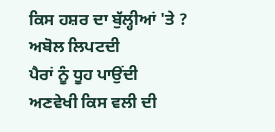ਕਿਸ ਹਸ਼ਰ ਦਾ ਬੁੱਲ੍ਹੀਆਂ 'ਤੇ ?
ਅਬੋਲ ਲਿਪਟਦੀ
ਪੈਰਾਂ ਨੂੰ ਧੂਹ ਪਾਉਂਦੀ
ਅਣਵੇਖੀ ਕਿਸ ਵਲੀ ਦੀ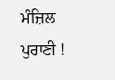ਮੰਜ਼ਿਲ ਪੁਰਾਣੀ !